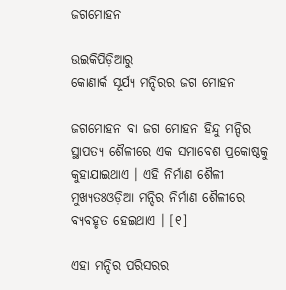ଜଗମୋହନ

ଉଇକିପିଡ଼ିଆ‌ରୁ
କୋଣାର୍କ ସୂର୍ଯ୍ୟ ମନ୍ଦିରର ଜଗ ମୋହନ

ଜଗମୋହନ ବା ଜଗ ମୋହନ ହିନ୍ଦୁ ମନ୍ଦିର ସ୍ଥାପତ୍ୟ ଶୈଳୀରେ ଏକ ସମାବେଶ ପ୍ରକୋଷ୍ଠକୁ କୁହାଯାଇଥାଏ । ଏହି ନିର୍ମାଣ ଶୈଳୀ ମୁଖ୍ଯତଃଓଡ଼ିଆ ମନ୍ଦିର ନିର୍ମାଣ ଶୈଳୀରେ ବ୍ୟବହୃତ ହେଇଥାଏ । [୧]

ଏହା ମନ୍ଦିର ପରିସରର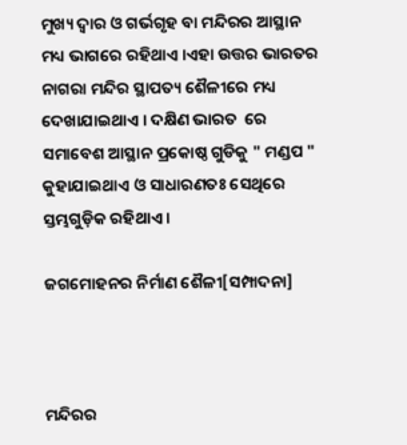ମୁଖ୍ୟ ଦ୍ୱାର ଓ ଗର୍ଭଗୃହ ବା ମନ୍ଦିରର ଆସ୍ଥାନ ମଧ୍ୟ ଭାଗରେ ରହିଥାଏ ।ଏହା ଉତ୍ତର ଭାରତର  ନାଗରା ମନ୍ଦିର ସ୍ଥାପତ୍ୟ ଶୈଳୀରେ ମଧ୍ୟ ଦେଖାଯାଇଥାଏ । ଦକ୍ଷିଣ ଭାରତ  ରେ ସମାବେଶ ଆସ୍ଥାନ ପ୍ରକୋଷ୍ଠ ଗୁଡିକୁ " ମଣ୍ଡପ " କୁହାଯାଇଥାଏ ଓ ସାଧାରଣତଃ ସେଥିରେ ସ୍ତମ୍ଭଗୁଡ଼ିକ ରହିଥାଏ ।

ଜଗମୋହନର ନିର୍ମାଣ ଶୈଳୀ[ସମ୍ପାଦନା]



ମନ୍ଦିରର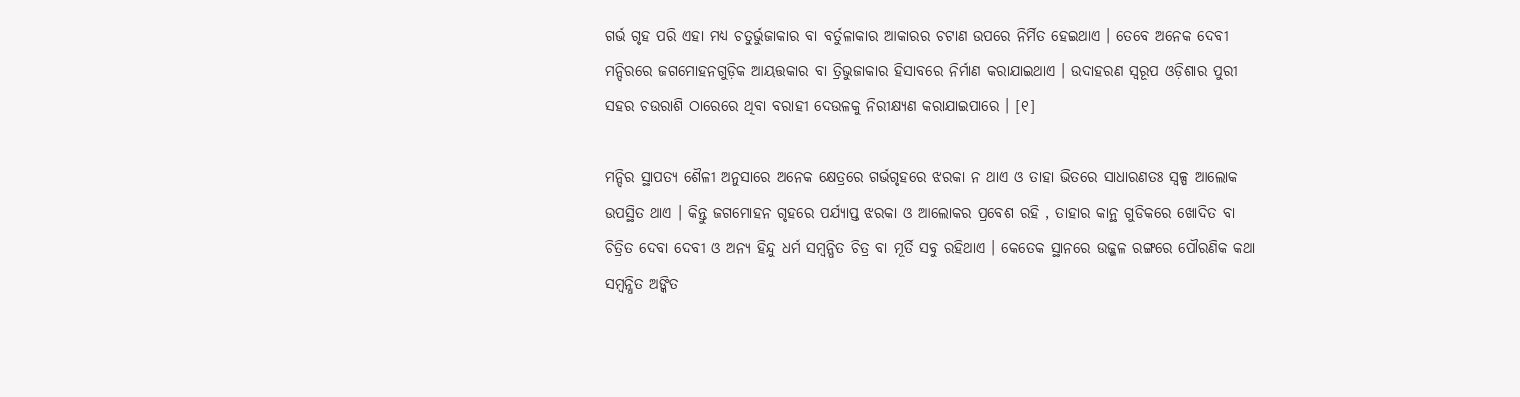ଗର୍ଭ ଗୃହ ପରି ଏହା ମଧ୍ୟ ଚତୁର୍ଭୁଜାକାର ବା ବର୍ତୁଳାକାର ଆକାରର ଚଟାଣ ଉପରେ ନିର୍ମିତ ହେଇଥାଏ । ତେବେ ଅନେକ ଦେବୀ ମନ୍ଦିରରେ ଜଗମୋହନଗୁଡ଼ିକ ଆୟତ୍ତକାର ବା ତ୍ରିଭୁଜାକାର ହିସାବରେ ନିର୍ମାଣ କରାଯାଇଥାଏ । ଉଦାହରଣ ସ୍ୱରୂପ ଓଡ଼ିଶାର ପୁରୀ ସହର ଚଉରାଶି ଠାରେରେ ଥିବା ବରାହୀ ଦେଉଳକୁ ନିରୀକ୍ଷ୍ୟଣ କରାଯାଇପାରେ । [୧]

ମନ୍ଦିର ସ୍ଥାପତ୍ୟ ଶୈଳୀ ଅନୁସାରେ ଅନେକ କ୍ଷେତ୍ରରେ ଗର୍ଭଗୃହରେ ଝରକା ନ ଥାଏ ଓ ତାହା ଭିତରେ ସାଧାରଣତଃ ସ୍ୱଳ୍ପ ଆଲୋକ ଉପସ୍ଥିତ ଥାଏ । କିନ୍ତୁ ଜଗମୋହନ ଗୃହରେ ପର୍ଯ୍ୟାପ୍ତ ଝରକା ଓ ଆଲୋକର ପ୍ରବେଶ ରହି , ତାହାର କାନ୍ଥ ଗୁଡିକରେ ଖୋଦିତ ବା ଚିତ୍ରିତ ଦେବା ଦେବୀ ଓ ଅନ୍ୟ ହିନ୍ଦୁ ଧର୍ମ ସମ୍ବନ୍ଧିତ ଚିତ୍ର ବା ମୂର୍ତି ସବୁ ରହିଥାଏ । କେତେକ ସ୍ଥାନରେ ଉଜ୍ଜଳ ରଙ୍ଗରେ ପୌରଣିକ କଥା ସମ୍ବନ୍ଧିତ ଅଙ୍କିତ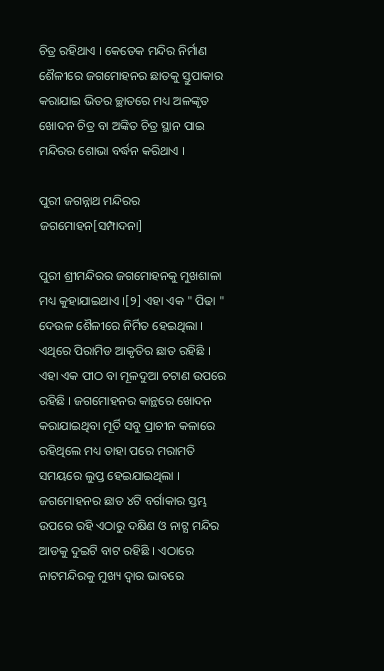ଚିତ୍ର ରହିଥାଏ । କେତେକ ମନ୍ଦିର ନିର୍ମାଣ ଶୈଳୀରେ ଜଗମୋହନର ଛାତକୁ ସ୍ତୁପାକାର କରାଯାଇ ଭିତର ଚ୍ଛାତରେ ମଧ୍ୟ ଅଳଙ୍କୃତ ଖୋଦନ ଚିତ୍ର ବା ଅଙ୍କିତ ଚିତ୍ର ସ୍ଥାନ ପାଇ ମନ୍ଦିରର ଶୋଭା ବର୍ଦ୍ଧନ କରିଥାଏ ।

ପୁରୀ ଜଗନ୍ନାଥ ମନ୍ଦିରର ଜଗମୋହନ[ସମ୍ପାଦନା]

ପୁରୀ ଶ୍ରୀମନ୍ଦିରର ଜଗମୋହନକୁ ମୁଖଶାଳା ମଧ୍ୟ କୁହାଯାଇଥାଏ ।[୨] ଏହା ଏକ " ପିଢା " ଦେଉଳ ଶୈଳୀରେ ନିର୍ମିତ ହେଇଥିଲା । ଏଥିରେ ପିରାମିଡ ଆକୃତିର ଛାତ ରହିଛି । ଏହା ଏକ ପୀଠ ବା ମୂଳଦୁଆ ଚଟାଣ ଉପରେ ରହିଛି । ଜଗମୋହନର କାନ୍ଥରେ ଖୋଦନ କରାଯାଇଥିବା ମୂର୍ତି ସବୁ ପ୍ରାଚୀନ କଳାରେ ରହିଥିଲେ ମଧ୍ୟ ତାହା ପରେ ମରାମତି ସମୟରେ ଲୁପ୍ତ ହେଇଯାଇଥିଲା । ଜଗମୋହନର ଛାତ ୪ଟି ବର୍ଗାକାର ସ୍ତମ୍ଭ ଉପରେ ରହି ଏଠାରୁ ଦକ୍ଷିଣ ଓ ନାଟ୍ଯ ମନ୍ଦିର ଆଡକୁ ଦୁଇଟି ବାଟ ରହିଛି । ଏଠାରେ ନାଟମନ୍ଦିରକୁ ମୁଖ୍ୟ ଦ୍ୱାର ଭାବରେ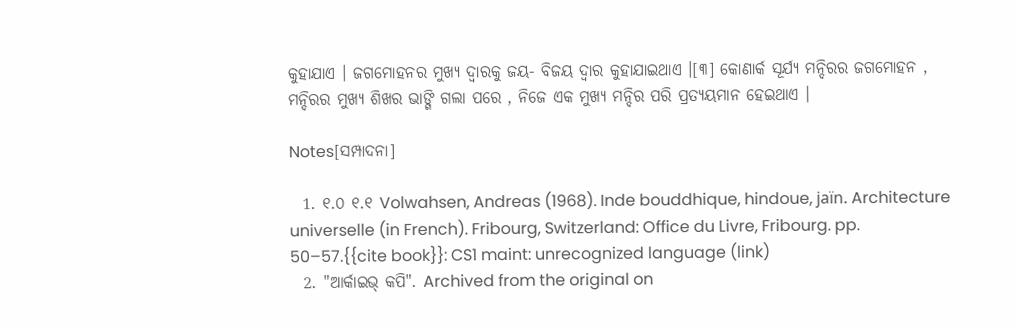କୁହାଯାଏ । ଜଗମୋହନର ମୁଖ୍ୟ ଦ୍ୱାରକୁ ଜୟ- ବିଜୟ ଦ୍ୱାର କୁହାଯାଇଥାଏ ।[୩] କୋଣାର୍କ ସୂର୍ଯ୍ୟ ମନ୍ଦିରର ଜଗମୋହନ , ମନ୍ଦିରର ମୁଖ୍ୟ ଶିଖର ଭାଙ୍ଗି ଗଲା ପରେ , ନିଜେ ଏକ ମୁଖ୍ୟ ମନ୍ଦିର ପରି ପ୍ରତ୍ୟୟମାନ ହେଇଥାଏ ।

Notes[ସମ୍ପାଦନା]

  1. ୧.୦ ୧.୧ Volwahsen, Andreas (1968). Inde bouddhique, hindoue, jaïn. Architecture universelle (in French). Fribourg, Switzerland: Office du Livre, Fribourg. pp. 50–57.{{cite book}}: CS1 maint: unrecognized language (link)
  2. "ଆର୍କାଇଭ୍ କପି". Archived from the original on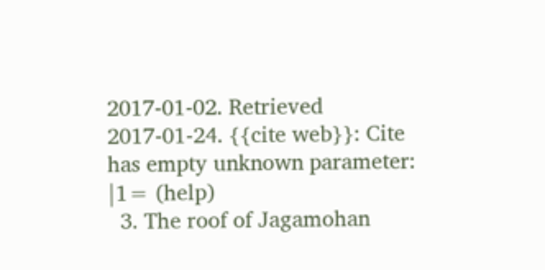2017-01-02. Retrieved 2017-01-24. {{cite web}}: Cite has empty unknown parameter: |1= (help)
  3. The roof of Jagamohan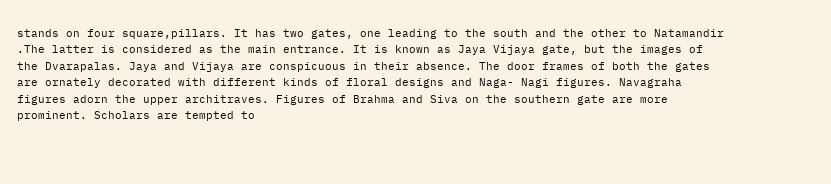stands on four square,pillars. It has two gates, one leading to the south and the other to Natamandir .The latter is considered as the main entrance. It is known as Jaya Vijaya gate, but the images of the Dvarapalas. Jaya and Vijaya are conspicuous in their absence. The door frames of both the gates are ornately decorated with different kinds of floral designs and Naga- Nagi figures. Navagraha figures adorn the upper architraves. Figures of Brahma and Siva on the southern gate are more prominent. Scholars are tempted to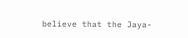believe that the Jaya-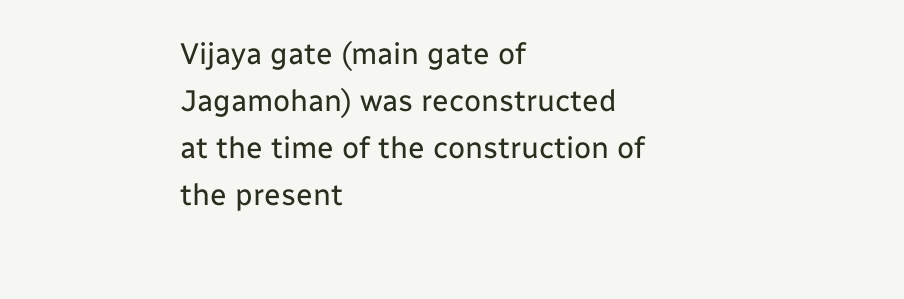Vijaya gate (main gate of Jagamohan) was reconstructed at the time of the construction of the present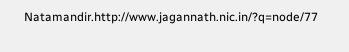Natamandir.http://www.jagannath.nic.in/?q=node/77